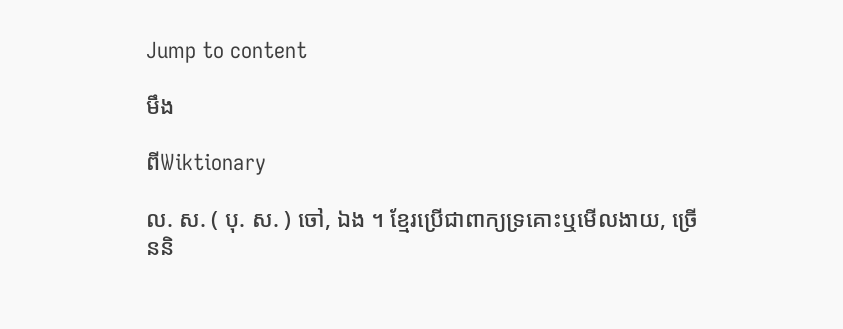Jump to content

មឹង

ពីWiktionary

ល. ស. ( បុ. ស. ) ចៅ, ឯង ។ ខ្មែរប្រើជាពាក្យទ្រគោះឬមើលងាយ, ច្រើននិ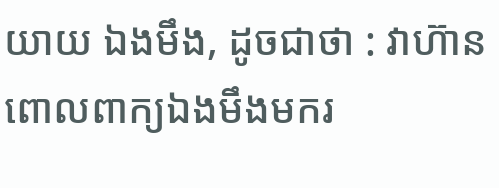យាយ ឯងមឹង, ដូចជាថា : វាហ៊ានពោលពាក្យឯងមឹងមករ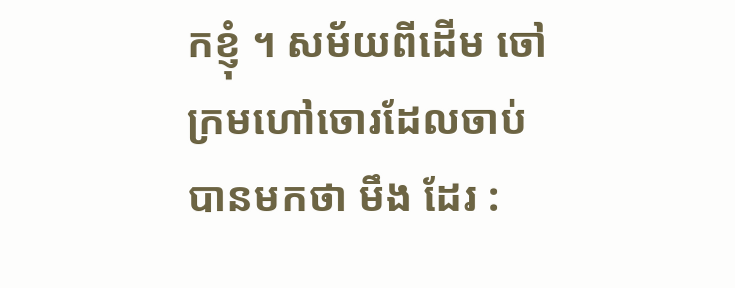កខ្ញុំ ។ សម័យពីដើម ចៅក្រមហៅចោរដែលចាប់បានមកថា មឹង ដែរ :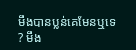មឹងបានប្លន់គេមែនឬទេ ? មឹង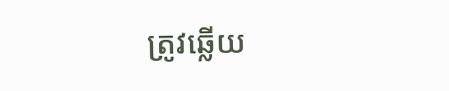ត្រូវឆ្លើយ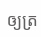ឲ្យត្រ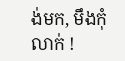ង់មក, មឹងកុំលាក់ !